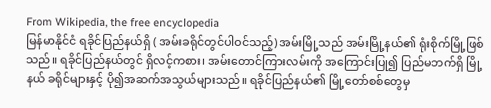From Wikipedia, the free encyclopedia
မြန်မာနိုင်ငံ ရခိုင်ပြည်နယ်ရှိ ( အမ်းခရိုင်တွင်ပါဝင်သည့်) အမ်းမြို့သည် အမ်းမြို့နယ်၏ ရုံးစိုက်မြို့ဖြစ်သည်။ ရခိုင်ပြည်နယ်တွင် ရှိလင့်ကစား၊ အမ်းတောင်ကြားလမ်းကို အကြောင်းပြု၍ ပြည်မဘက်ရှိ မြို့နယ် ခရိုင်များနှင့် ပို၍အဆက်အသွယ်များသည်။ ရခိုင်ပြည်နယ်၏ မြို့တော်စစ်တွေမှ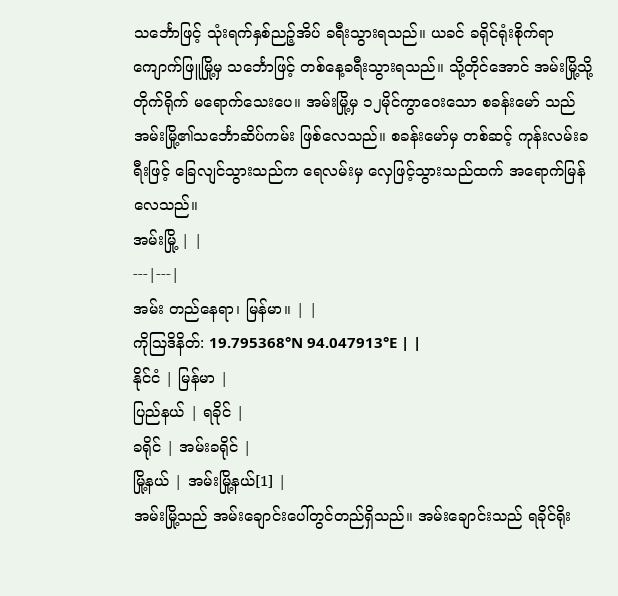သင်္ဘောဖြင့် သုံးရက်နှစ်ညဉ့်အိပ် ခရီးသွားရသည်။ ယခင် ခရိုင်ရုံးစိုက်ရာ ကျောက်ဖြူမြို့မှ သင်္ဘောဖြင့် တစ်နေ့ခရီးသွားရသည်။ သို့တိုင်အောင် အမ်းမြို့သို့ တိုက်ရိုက် မရောက်သေးပေ။ အမ်းမြို့မှ ၁၂မိုင်ကွာဝေးသော စခန်းမော် သည် အမ်းမြို့၏သင်္ဘောဆိပ်ကမ်း ဖြစ်လေသည်။ စခန်းမော်မှ တစ်ဆင့် ကုန်းလမ်းခရီးဖြင့် ခြေလျင်သွားသည်က ရေလမ်းမှ လှေဖြင့်သွားသည်ထက် အရောက်မြန်လေသည်။
အမ်းမြို့ | |
---|---|
အမ်း တည်နေရာ၊ မြန်မာ။ | |
ကိုဩဒိနိတ်: 19.795368°N 94.047913°E | |
နိုင်ငံ | မြန်မာ |
ပြည်နယ် | ရခိုင် |
ခရိုင် | အမ်းခရိုင် |
မြို့နယ် | အမ်းမြို့နယ်[1] |
အမ်းမြို့သည် အမ်းချောင်းပေါ်တွင်တည်ရှိသည်။ အမ်းချောင်းသည် ရခိုင်ရိုး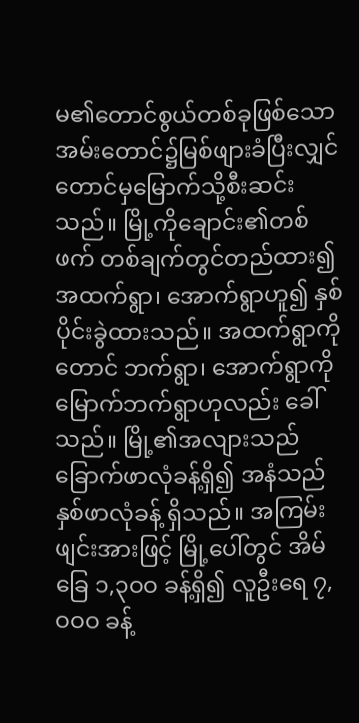မ၏တောင်စွယ်တစ်ခုဖြစ်သော အမ်းတောင်၌မြစ်ဖျားခံပြီးလျှင် တောင်မှမြောက်သို့စီးဆင်းသည်။ မြို့ကိုချောင်း၏တစ်ဖက် တစ်ချက်တွင်တည်ထား၍ အထက်ရွာ၊ အောက်ရွာဟူ၍ နှစ်ပိုင်းခွဲထားသည်။ အထက်ရွာကို တောင် ဘက်ရွာ၊ အောက်ရွာကို မြောက်ဘက်ရွာဟုလည်း ခေါ်သည်။ မြို့၏အလျားသည် ခြောက်ဖာလုံခန့်ရှိ၍ အနံသည်နှစ်ဖာလုံခန့် ရှိသည်။ အကြမ်းဖျင်းအားဖြင့် မြို့ပေါ်တွင် အိမ်ခြေ ၁,၃ဝဝ ခန့်ရှိ၍ လူဦးရေ ၇,ဝဝဝ ခန့်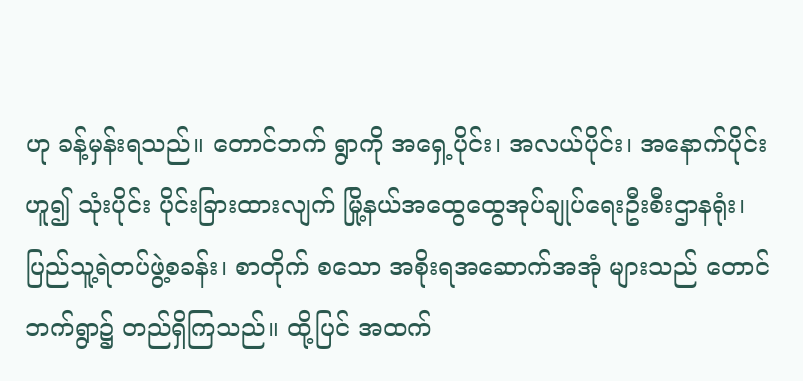ဟု ခန့်မှန်းရသည်။ တောင်ဘက် ရွာကို အရှေ့ပိုင်း၊ အလယ်ပိုင်း၊ အနောက်ပိုင်းဟူ၍ သုံးပိုင်း ပိုင်းခြားထားလျက် မြို့နယ်အထွေထွေအုပ်ချုပ်ရေးဦးစီးဌာနရုံး၊ ပြည်သူ့ရဲတပ်ဖွဲ့စခန်း၊ စာတိုက် စသော အစိုးရအဆောက်အအုံ များသည် တောင်ဘက်ရွာ၌ တည်ရှိကြသည်။ ထို့ပြင် အထက်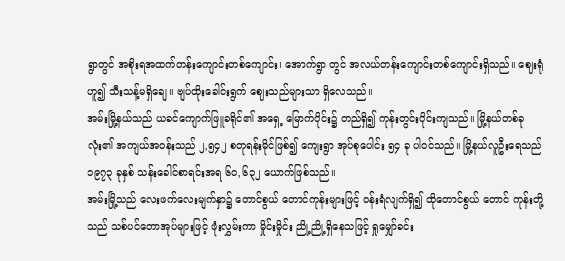ရွာတွင် အစိုးရအထက်တန်းကျောင်းတစ်ကျောင်း၊ အောက်ရွာ တွင် အလယ်တန်းကျောင်းတစ်ကျောင်းရှိသည်။ ဈေးရုံဟူ၍ သီးသန့်မရှိချေ။ ဗျပ်ထိုးခေါင်းရွက် ဈေးသည်များသာ ရှိလေသည်။
အမ်းမြို့နယ်သည် ယခင်ကျောက်ဖြူခရိုင်၏ အရှေ့ မြောက်ပိုင်း၌ တည်ရှိ၍ ကုန်းတွင်းပိုင်းကျသည်။ မြို့နယ်တစ်ခုလုံး၏ အကျယ်အဝန်းသည် ၂,၅၄၂ စတုရန်းမိုင်ဖြစ်၍ ကျေးရွာ အုပ်စုပေါင်း ၅၄ ခု ပါဝင်သည်။ မြို့နယ်လူဦးရေသည် ၁၉၇၃ ခုနှစ် သန်းခေါင်စာရင်းအရ ၆ဝ,၆၃၂ ယောက်ဖြစ်သည်။
အမ်းမြို့သည် လေးဖက်လေးမျက်နှာ၌ တောင်စွယ် တောင်ကုန်းများဖြင့် ဝန်းရံလျက်ရှိ၍ ထိုတောင်စွယ် တောင် ကုန်းတို့သည် သစ်ပင်တောအုပ်များဖြင့် ဖုံးလွှမ်းကာ မှိုင်းမှိုင်း ညို့ညို့ရှိနေသဖြင့် ရှုမျှော်ခင်း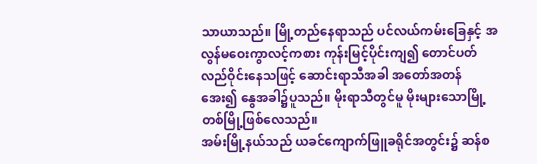သာယာသည်။ မြို့တည်နေရာသည် ပင်လယ်ကမ်းခြေနှင့် အလွန်မဝေးကွာလင့်ကစား ကုန်းမြင့်ပိုင်းကျ၍ တောင်ပတ်လည်ဝိုင်းနေသဖြင့် ဆောင်းရာသီအခါ အတော်အတန်အေး၍ နွေအခါ၌ပူသည်။ မိုးရာသီတွင်မူ မိုးများသောမြို့တစ်မြို့ဖြစ်လေသည်။
အမ်းမြို့နယ်သည် ယခင်ကျောက်ဖြူခရိုင်အတွင်း၌ ဆန်စ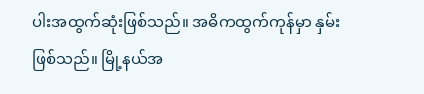ပါးအထွက်ဆုံးဖြစ်သည်။ အဓိကထွက်ကုန်မှာ နှမ်းဖြစ်သည်။ မြို့နယ်အ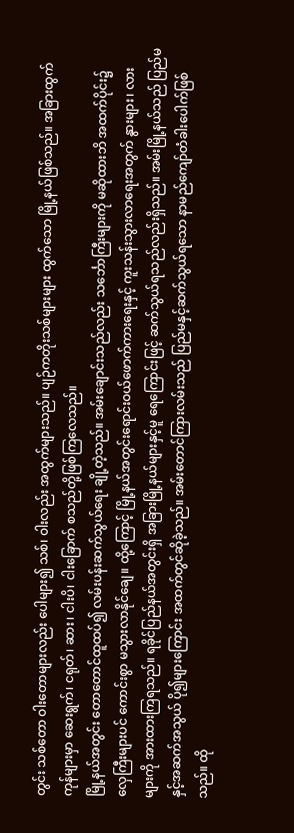တွင်း သစ်တော ဝါးတောများလည်း ပေါများ၍ သစ်၊ ဝါးလည်း အထွက်များသည်။ ပျဉ်ကတိုးသစ်များများ ထွက်သော မြို့နယ်ဖြစ်သည်။ အခြားထွက်ကုန်များမှာ ဆေးရွက်၊ ငရုတ်၊ ဆား၊ ငါးပိ၊ ငါးခြောက် စသည်တို့ဖြစ်ကြလေသည်။
မြို့နယ်အတွင်း တောတောင်ထူထပ်၍ လမ်းပန်းဆက်သွယ်ရေး ချို့တဲ့သည်။ အမ်းချောင်းသည်လည်း သင်္ဘောကြီးများကို မဆိုထားဘိ အထက်ပိုင်း၌ လှေကြီးများပင် ကောင်းစွာ မသွားလာနိုင်ချေ။ ထို့ကြောင့် မြို့နယ်အတွင်းရောင်းဝယ်ဖောက်ကားရေးနှင့် ကူးသန်းသွားလာရေးအတွက် နွားများ၊ လားများကို အားထားကြရသည်။ ရခိုင်ပြည်နယ်အတွင်းရှိ အခြားမြို့နယ်များနှင့်မူ ရေကြောင်းဖြင့် ဆက်သွယ်ရသည်လည်းရှိသည်။ အမ်းမြို့နယ်သည် ပြည်မနှင့်အဆက်အသွယ် ပို၍များကြောင်း အထက်တွင်ဆိုခဲ့သည်။ အမ်းတောင်ကြားလမ်းသည် ပြည်မနှင့်ဆက်သွယ်ရသော နာမည်ကျော်တံခါးပေါက်ဖြစ်သည်။ ထို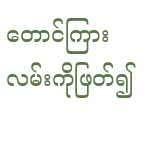တောင်ကြားလမ်းကိုဖြတ်၍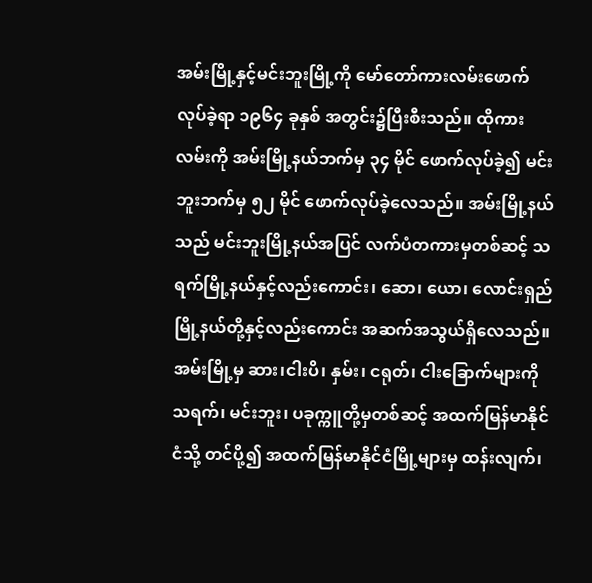အမ်းမြို့နှင့်မင်းဘူးမြို့ကို မော်တော်ကားလမ်းဖောက်လုပ်ခဲ့ရာ ၁၉၆၄ ခုနှစ် အတွင်း၌ပြီးစီးသည်။ ထိုကားလမ်းကို အမ်းမြို့နယ်ဘက်မှ ၃၄ မိုင် ဖောက်လုပ်ခဲ့၍ မင်းဘူးဘက်မှ ၅၂ မိုင် ဖောက်လုပ်ခဲ့လေသည်။ အမ်းမြို့နယ်သည် မင်းဘူးမြို့နယ်အပြင် လက်ပံတကားမှတစ်ဆင့် သရက်မြို့နယ်နှင့်လည်းကောင်း၊ ဆော၊ ယော၊ လောင်းရှည်မြို့နယ်တို့နှင့်လည်းကောင်း အဆက်အသွယ်ရှိလေသည်။ အမ်းမြို့မှ ဆား၊ငါးပိ၊ နှမ်း၊ ငရုတ်၊ ငါးခြောက်များကို သရက်၊ မင်းဘူး၊ ပခုက္ကူတို့မှတစ်ဆင့် အထက်မြန်မာနိုင်ငံသို့ တင်ပို့၍ အထက်မြန်မာနိုင်ငံမြို့များမှ ထန်းလျက်၊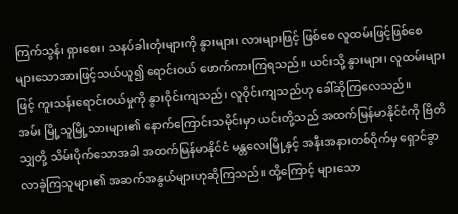ကြက်သွန်၊ ရှားစေး၊ သနပ်ခါးတုံးများကို နွားများ၊ လားများဖြင့် ဖြစ်စေ လူထမ်းဖြင့်ဖြစ်စေ များသောအားဖြင့်သယ်ယူ၍ ရောင်းဝယ် ဖောက်ကားကြရသည်။ ယင်းသို့ နွားများ၊ လူထမ်းများဖြင့် ကူးသန်းရောင်းဝယ်မှုကို နွားဝိုင်းကျသည်၊ လူဝိုင်းကျသည်ဟု ခေါ်ဆိုကြလေသည်။
အမ်း မြို့သူမြို့သားများ၏ နောက်ကြောင်းသမိုင်းမှာ ယင်းတို့သည် အထက်မြန်မာနိုင်ငံကို ဗြိတိသျှတို့ သိမ်းပိုက်သောအခါ အထက်မြန်မာနိုင်ငံ မန္တလေးမြို့နှင့် အနီးအနားတစ်ဝိုက်မှ ရှောင်ခွာလာခဲ့ကြသူများ၏ အဆက်အနွယ်များဟုဆိုကြသည်။ ထို့ကြောင့် များသော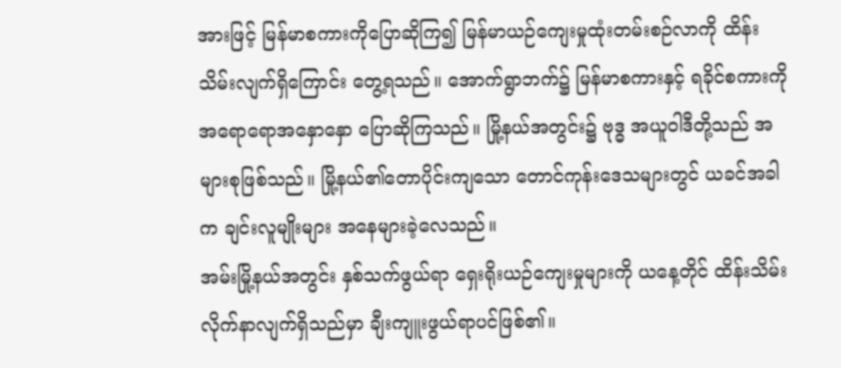အားဖြင့် မြန်မာစကားကိုပြောဆိုကြ၍ မြန်မာယဉ်ကျေးမှုထုံးတမ်းစဉ်လာကို ထိန်းသိမ်းလျက်ရှိကြောင်း တွေ့ရသည်။ အောက်ရွာဘက်၌ မြန်မာစကားနှင့် ရခိုင်စကားကို အရောရောအနှောနှော ပြောဆိုကြသည်။ မြို့နယ်အတွင်း၌ ဗုဒ္ဓ အယူဝါဒီတို့သည် အများစုဖြစ်သည်။ မြို့နယ်၏တောပိုင်းကျသော တောင်ကုန်းဒေသများတွင် ယခင်အခါက ချင်းလူမျိုးများ အနေများခဲ့လေသည်။
အမ်းမြို့နယ်အတွင်း နှစ်သက်ဖွယ်ရာ ရှေးရိုးယဉ်ကျေးမှုများကို ယနေ့တိုင် ထိန်းသိမ်းလိုက်နာလျက်ရှိသည်မှာ ချီးကျူးဖွယ်ရာပင်ဖြစ်၏။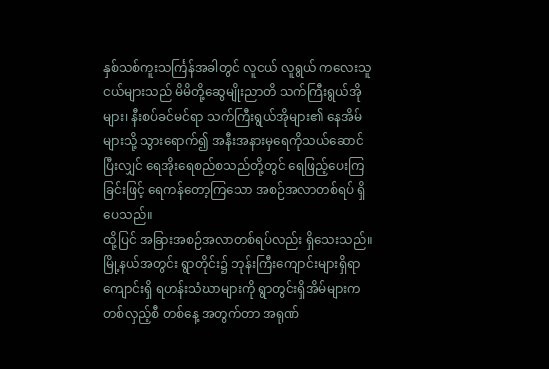နှစ်သစ်ကူးသင်္ကြန်အခါတွင် လူငယ် လူရွယ် ကလေးသူငယ်များသည် မိမိတို့ဆွေမျိုးညာတိ သက်ကြီးရွယ်အိုများ၊ နီးစပ်ခင်မင်ရာ သက်ကြီးရွယ်အိုများ၏ နေအိမ်များသို့ သွားရောက်၍ အနီးအနားမှရေကိုသယ်ဆောင်ပြီးလျှင် ရေအိုးရေစည်စသည်တို့တွင် ရေဖြည့်ပေးကြခြင်းဖြင့် ရေကန်တော့ကြသော အစဉ်အလာတစ်ရပ် ရှိပေသည်။
ထို့ပြင် အခြားအစဉ်အလာတစ်ရပ်လည်း ရှိသေးသည်။ မြို့နယ်အတွင်း ရွာတိုင်း၌ ဘုန်းကြီးကျောင်းများရှိရာ ကျောင်းရှိ ရဟန်းသံဃာများကို ရွာတွင်းရှိအိမ်များက တစ်လှည့်စီ တစ်နေ့ အတွက်တာ အရုဏ်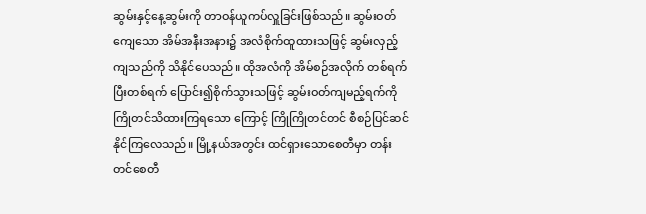ဆွမ်းနှင့်နေ့ဆွမ်းကို တာဝန်ယူကပ်လှူခြင်းဖြစ်သည်။ ဆွမ်းဝတ်ကျေသော အိမ်အနီးအနား၌ အလံစိုက်ထူထားသဖြင့် ဆွမ်းလှည့်ကျသည်ကို သိနိုင်ပေသည်။ ထိုအလံကို အိမ်စဉ်အလိုက် တစ်ရက်ပြီးတစ်ရက် ပြောင်း၍စိုက်သွားသဖြင့် ဆွမ်းဝတ်ကျမည့်ရက်ကို ကြိုတင်သိထားကြရသော ကြောင့် ကြိုကြိုတင်တင် စီစဉ်ပြင်ဆင်နိုင်ကြလေသည်။ မြို့နယ်အတွင်း ထင်ရှားသောစေတီမှာ တန်းတင်စေတီ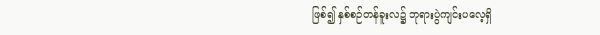ဖြစ်၍ နှစ်စဉ်တန်ခူးလ၌ ဘုရားပွဲကျင်းပလေ့ရှိ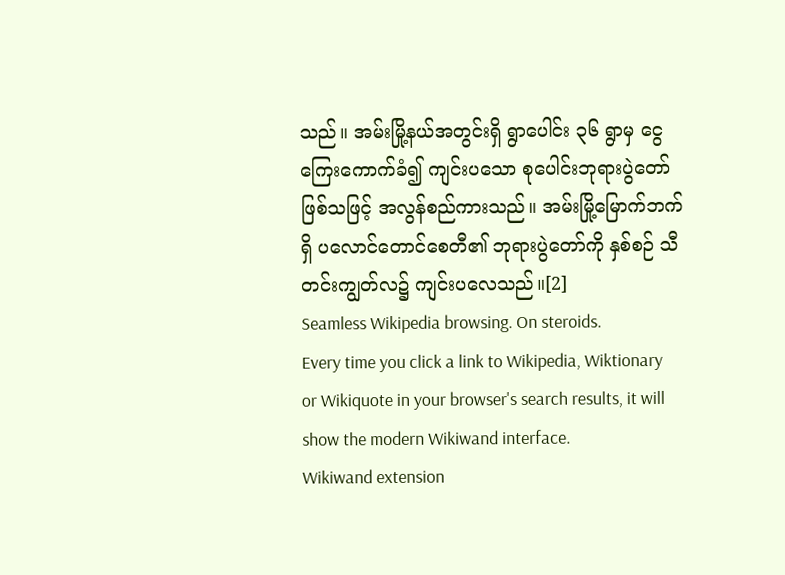သည်။ အမ်းမြို့နယ်အတွင်းရှိ ရွာပေါင်း ၃၆ ရွာမှ ငွေကြေးကောက်ခံ၍ ကျင်းပသော စုပေါင်းဘုရားပွဲတော်ဖြစ်သဖြင့် အလွန်စည်ကားသည်။ အမ်းမြို့မြောက်ဘက်ရှိ ပလောင်တောင်စေတီ၏ ဘုရားပွဲတော်ကို နှစ်စဉ် သီတင်းကျွတ်လ၌ ကျင်းပလေသည်။[2]
Seamless Wikipedia browsing. On steroids.
Every time you click a link to Wikipedia, Wiktionary or Wikiquote in your browser's search results, it will show the modern Wikiwand interface.
Wikiwand extension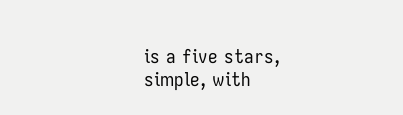is a five stars, simple, with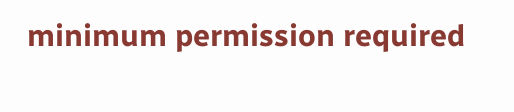minimum permission required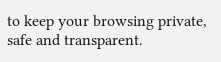to keep your browsing private, safe and transparent.